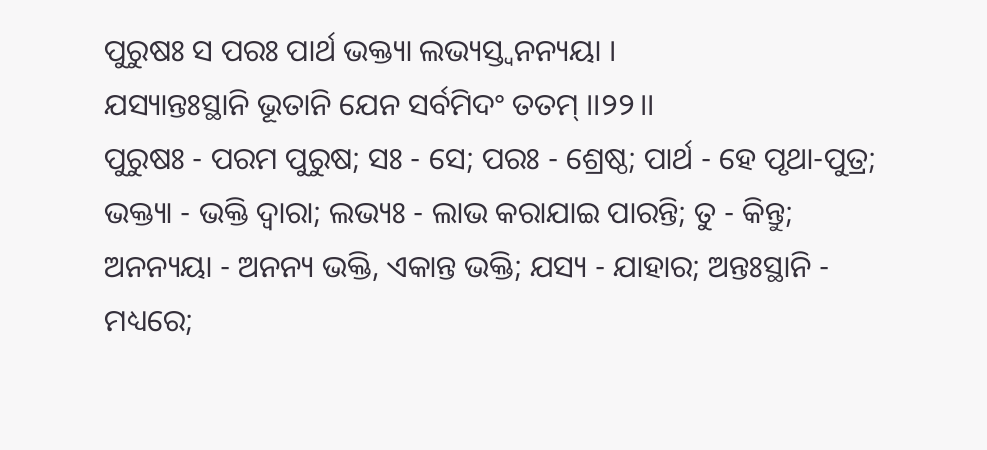ପୁରୁଷଃ ସ ପରଃ ପାର୍ଥ ଭକ୍ତ୍ୟା ଲଭ୍ୟସ୍ତ୍ୱନନ୍ୟୟା ।
ଯସ୍ୟାନ୍ତଃସ୍ଥାନି ଭୂତାନି ଯେନ ସର୍ବମିଦଂ ତତମ୍ ।।୨୨।।
ପୁରୁଷଃ - ପରମ ପୁରୁଷ; ସଃ - ସେ; ପରଃ - ଶ୍ରେଷ୍ଠ; ପାର୍ଥ - ହେ ପୃଥା-ପୁତ୍ର; ଭକ୍ତ୍ୟା - ଭକ୍ତି ଦ୍ୱାରା; ଲଭ୍ୟଃ - ଲାଭ କରାଯାଇ ପାରନ୍ତି; ତୁ - କିନ୍ତୁ; ଅନନ୍ୟୟା - ଅନନ୍ୟ ଭକ୍ତି, ଏକାନ୍ତ ଭକ୍ତି; ଯସ୍ୟ - ଯାହାର; ଅନ୍ତଃସ୍ଥାନି - ମଧ୍ୟରେ;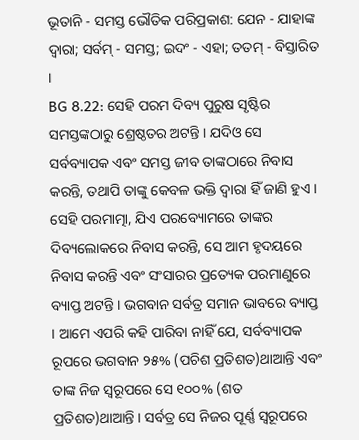ଭୂତାନି - ସମସ୍ତ ଭୌତିକ ପରିପ୍ରକାଶ: ଯେନ - ଯାହାଙ୍କ ଦ୍ୱାରା; ସର୍ବମ୍ - ସମସ୍ତ; ଇଦଂ - ଏହା; ତତମ୍ - ବିସ୍ତାରିତ ।
BG 8.22: ସେହି ପରମ ଦିବ୍ୟ ପୁରୁଷ ସୃଷ୍ଟିର ସମସ୍ତଙ୍କଠାରୁ ଶ୍ରେଷ୍ଠତର ଅଟନ୍ତି । ଯଦିଓ ସେ ସର୍ବବ୍ୟାପକ ଏବଂ ସମସ୍ତ ଜୀବ ତାଙ୍କଠାରେ ନିବାସ କରନ୍ତି, ତଥାପି ତାଙ୍କୁ କେବଳ ଭକ୍ତି ଦ୍ୱାରା ହିଁ ଜାଣି ହୁଏ ।
ସେହି ପରମାତ୍ମା, ଯିଏ ପରବ୍ୟୋମରେ ତାଙ୍କର ଦିବ୍ୟଲୋକରେ ନିବାସ କରନ୍ତି, ସେ ଆମ ହୃଦୟରେ ନିବାସ କରନ୍ତି ଏବଂ ସଂସାରର ପ୍ରତ୍ୟେକ ପରମାଣୁରେ ବ୍ୟାପ୍ତ ଅଟନ୍ତି । ଭଗବାନ ସର୍ବତ୍ର ସମାନ ଭାବରେ ବ୍ୟାପ୍ତ । ଆମେ ଏପରି କହି ପାରିବା ନାହିଁ ଯେ, ସର୍ବବ୍ୟାପକ ରୂପରେ ଭଗବାନ ୨୫% (ପଚିଶ ପ୍ରତିଶତ)ଥାଆନ୍ତି ଏବଂ ତାଙ୍କ ନିଜ ସ୍ୱରୂପରେ ସେ ୧୦୦% (ଶତ ପ୍ରତିଶତ)ଥାଆନ୍ତି । ସର୍ବତ୍ର ସେ ନିଜର ପୂର୍ଣ୍ଣ ସ୍ୱରୂପରେ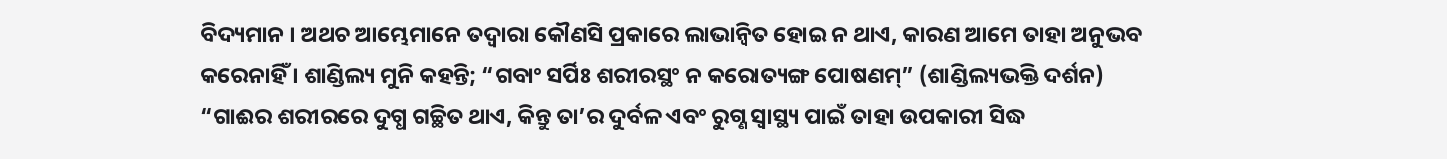ବିଦ୍ୟମାନ । ଅଥଚ ଆମ୍ଭେମାନେ ତଦ୍ୱାରା କୌଣସି ପ୍ରକାରେ ଲାଭାନ୍ୱିତ ହୋଇ ନ ଥାଏ, କାରଣ ଆମେ ତାହା ଅନୁଭବ କରେନାହିଁ । ଶାଣ୍ଡିଲ୍ୟ ମୁନି କହନ୍ତି; “ଗବାଂ ସର୍ପିଃ ଶରୀରସ୍ଥଂ ନ କରୋତ୍ୟଙ୍ଗ ପୋଷଣମ୍” (ଶାଣ୍ଡିଲ୍ୟଭକ୍ତି ଦର୍ଶନ)
“ଗାଈର ଶରୀରରେ ଦୁଗ୍ଧ ଗଚ୍ଛିତ ଥାଏ, କିନ୍ତୁ ତା’ର ଦୁର୍ବଳ ଏବଂ ରୁଗ୍ଣ ସ୍ୱାସ୍ଥ୍ୟ ପାଇଁ ତାହା ଉପକାରୀ ସିଦ୍ଧ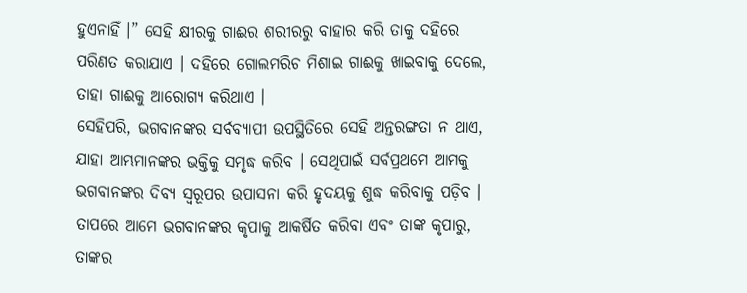ହୁଏନାହିଁ ।” ସେହି କ୍ଷୀରକୁ ଗାଈର ଶରୀରରୁ ବାହାର କରି ତାକୁ ଦହିରେ ପରିଣତ କରାଯାଏ । ଦହିରେ ଗୋଲମରିଚ ମିଶାଇ ଗାଈକୁ ଖାଇବାକୁ ଦେଲେ, ତାହା ଗାଈକୁ ଆରୋଗ୍ୟ କରିଥାଏ ।
ସେହିପରି, ଭଗବାନଙ୍କର ସର୍ବବ୍ୟାପୀ ଉପସ୍ଥିତିରେ ସେହି ଅନ୍ତରଙ୍ଗତା ନ ଥାଏ, ଯାହା ଆମ୍ଭମାନଙ୍କର ଭକ୍ତିକୁ ସମୃଦ୍ଧ କରିବ । ସେଥିପାଇଁ ସର୍ବପ୍ରଥମେ ଆମକୁ ଭଗବାନଙ୍କର ଦିବ୍ୟ ସ୍ୱରୂପର ଉପାସନା କରି ହୃଦୟକୁ ଶୁଦ୍ଧ କରିବାକୁ ପଡ଼ିବ । ତାପରେ ଆମେ ଭଗବାନଙ୍କର କୃପାକୁ ଆକର୍ଷିତ କରିବା ଏବଂ ତାଙ୍କ କୃପାରୁ, ତାଙ୍କର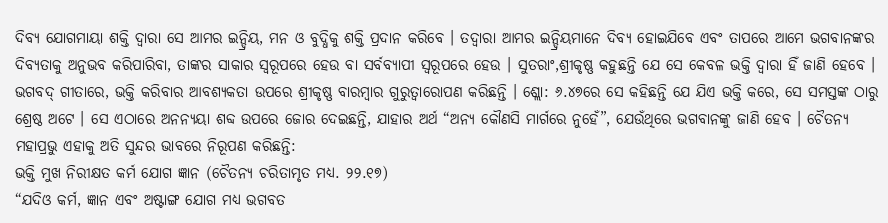ଦିବ୍ୟ ଯୋଗମାୟା ଶକ୍ତି ଦ୍ୱାରା ସେ ଆମର ଇନ୍ଦ୍ରିୟ, ମନ ଓ ବୁଦ୍ଧିକୁ ଶକ୍ତି ପ୍ରଦାନ କରିବେ । ତଦ୍ୱାରା ଆମର ଇନ୍ଦ୍ରିୟମାନେ ଦିବ୍ୟ ହୋଇଯିବେ ଏବଂ ତାପରେ ଆମେ ଭଗବାନଙ୍କର ଦିବ୍ୟତାକୁ ଅନୁଭବ କରିପାରିବା, ତାଙ୍କର ସାକାର ସ୍ୱରୂପରେ ହେଉ ବା ସର୍ବବ୍ୟାପୀ ସ୍ୱରୂପରେ ହେଉ । ସୁତରାଂ,ଶ୍ରୀକୃଷ୍ଣ କହୁଛନ୍ତି ଯେ ସେ କେବଳ ଭକ୍ତି ଦ୍ୱାରା ହିଁ ଜାଣି ହେବେ ।
ଭଗବଦ୍ ଗୀତାରେ, ଭକ୍ତି କରିବାର ଆବଶ୍ୟକତା ଉପରେ ଶ୍ରୀକୃଷ୍ଣ ବାରମ୍ବାର ଗୁରୁତ୍ୱାରୋପଣ କରିଛନ୍ତି । ଶ୍ଲୋ: ୬.୪୭ରେ ସେ କହିଛନ୍ତି ଯେ ଯିଏ ଭକ୍ତି କରେ, ସେ ସମସ୍ତଙ୍କ ଠାରୁ ଶ୍ରେଷ୍ଠ ଅଟେ । ସେ ଏଠାରେ ଅନନ୍ୟୟା ଶବ୍ଦ ଉପରେ ଜୋର ଦେଇଛନ୍ତି, ଯାହାର ଅର୍ଥ “ଅନ୍ୟ କୌଣସି ମାର୍ଗରେ ନୁହେଁ”, ଯେଉଁଥିରେ ଭଗବାନଙ୍କୁ ଜାଣି ହେବ । ଚୈତନ୍ୟ ମହାପ୍ରଭୁ ଏହାକୁ ଅତି ସୁନ୍ଦର ଭାବରେ ନିରୂପଣ କରିଛନ୍ତି:
ଭକ୍ତି ମୁଖ ନିରୀକ୍ଷତ କର୍ମ ଯୋଗ ଜ୍ଞାନ (ଚୈତନ୍ୟ ଚରିତାମୃତ ମଧ୍ୟ. ୨୨.୧୭)
“ଯଦିଓ କର୍ମ, ଜ୍ଞାନ ଏବଂ ଅଷ୍ଟାଙ୍ଗ ଯୋଗ ମଧ୍ୟ ଭଗବତ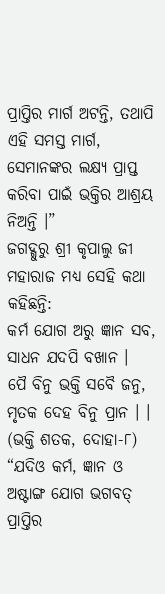ପ୍ରାପ୍ତିର ମାର୍ଗ ଅଟନ୍ତି, ତଥାପି ଏହି ସମସ୍ତ ମାର୍ଗ, ସେମାନଙ୍କର ଲକ୍ଷ୍ୟ ପ୍ରାପ୍ତ କରିବା ପାଇଁ ଭକ୍ତିର ଆଶ୍ରୟ ନିଅନ୍ତି ।”
ଜଗଦ୍ଗୁରୁ ଶ୍ରୀ କୃପାଲୁ ଜୀ ମହାରାଜ ମଧ୍ୟ ସେହି କଥା କହିଛନ୍ତି:
କର୍ମ ଯୋଗ ଅରୁ ଜ୍ଞାନ ସବ, ସାଧନ ଯଦପି ବଖାନ ।
ପୈ ବିନୁ ଭକ୍ତି ସବୈ ଜନୁ, ମୃତକ ଦେହ ବିନୁ ପ୍ରାନ । । (ଭକ୍ତି ଶତକ, ଦୋହା-୮)
“ଯଦିଓ କର୍ମ, ଜ୍ଞାନ ଓ ଅଷ୍ଟାଙ୍ଗ ଯୋଗ ଭଗବତ୍ ପ୍ରାପ୍ତିର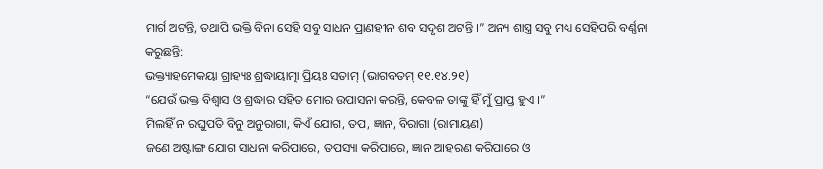ମାର୍ଗ ଅଟନ୍ତି, ତଥାପି ଭକ୍ତି ବିନା ସେହି ସବୁ ସାଧନ ପ୍ରାଣହୀନ ଶବ ସଦୃଶ ଅଟନ୍ତି ।” ଅନ୍ୟ ଶାସ୍ତ୍ର ସବୁ ମଧ୍ୟ ସେହିପରି ବର୍ଣ୍ଣନା କରୁଛନ୍ତି:
ଭକ୍ତ୍ୟାହମେକୟା ଗ୍ରାହ୍ୟଃ ଶ୍ରଦ୍ଧାୟାତ୍ମା ପ୍ରିୟଃ ସତାମ୍ (ଭାଗବତମ୍ ୧୧.୧୪.୨୧)
“ଯେଉଁ ଭକ୍ତ ବିଶ୍ୱାସ ଓ ଶ୍ରଦ୍ଧାର ସହିତ ମୋର ଉପାସନା କରନ୍ତି, କେବଳ ତାଙ୍କୁ ହିଁ ମୁଁ ପ୍ରାପ୍ତ ହୁଏ ।”
ମିଲହିଁ ନ ରଘୁପତି ବିନୁ ଅନୁରାଗା, କିଏଁ ଯୋଗ, ତପ, ଜ୍ଞାନ, ବିରାଗା (ରାମାୟଣ)
ଜଣେ ଅଷ୍ଟାଙ୍ଗ ଯୋଗ ସାଧନା କରିପାରେ, ତପସ୍ୟା କରିପାରେ, ଜ୍ଞାନ ଆହରଣ କରିପାରେ ଓ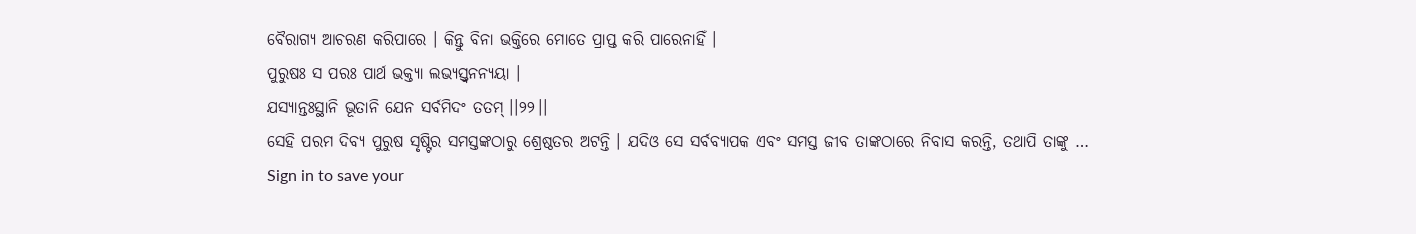ବୈରାଗ୍ୟ ଆଚରଣ କରିପାରେ । କିନ୍ତୁ ବିନା ଭକ୍ତିରେ ମୋତେ ପ୍ରାପ୍ତ କରି ପାରେନାହିଁ ।
ପୁରୁଷଃ ସ ପରଃ ପାର୍ଥ ଭକ୍ତ୍ୟା ଲଭ୍ୟସ୍ତ୍ୱନନ୍ୟୟା ।
ଯସ୍ୟାନ୍ତଃସ୍ଥାନି ଭୂତାନି ଯେନ ସର୍ବମିଦଂ ତତମ୍ ।।୨୨।।
ସେହି ପରମ ଦିବ୍ୟ ପୁରୁଷ ସୃଷ୍ଟିର ସମସ୍ତଙ୍କଠାରୁ ଶ୍ରେଷ୍ଠତର ଅଟନ୍ତି । ଯଦିଓ ସେ ସର୍ବବ୍ୟାପକ ଏବଂ ସମସ୍ତ ଜୀବ ତାଙ୍କଠାରେ ନିବାସ କରନ୍ତି, ତଥାପି ତାଙ୍କୁ …
Sign in to save your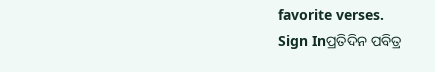favorite verses.
Sign Inପ୍ରତିଦିନ ପବିତ୍ର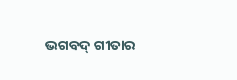ଭଗବଦ୍ ଗୀତାର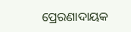ପ୍ରେରଣାଦାୟକ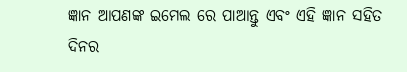ଜ୍ଞାନ ଆପଣଙ୍କ ଇମେଲ ରେ ପାଆନ୍ତୁ ଏବଂ ଏହି ଜ୍ଞାନ ସହିତ ଦିନର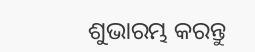ଶୁଭାରମ୍ଭ କରନ୍ତୁ